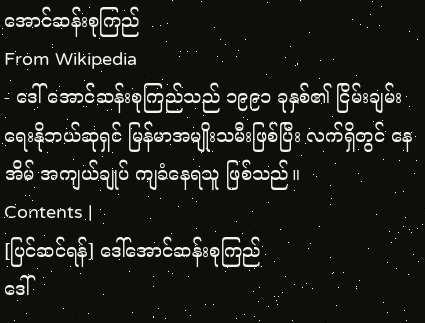အောင်ဆန်းစုကြည်
From Wikipedia
- ဒေါ် အောင်ဆန်းစုကြည်သည် ၁၉၉၁ ခုနှစ်၏ ငြိမ်းချမ်းရေးနိုဘယ်ဆုရှင် မြန်မာအမျိုးသမီးဖြစ်ပြီး လက်ရှိတွင် နေအိမ် အကျယ်ချုပ် ကျခံနေရသူ ဖြစ်သည်။
Contents |
[ပြင်ဆင်ရန်] ဒေါ်အောင်ဆန်းစုကြည်
ဒေါ်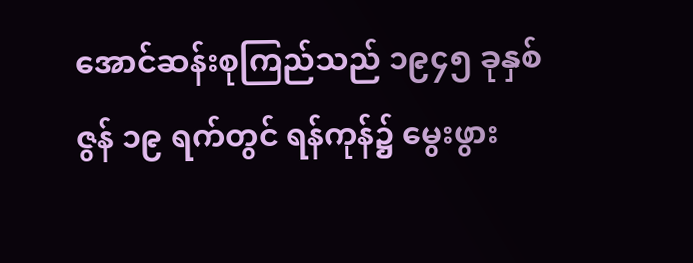အောင်ဆန်းစုကြည်သည် ၁၉၄၅ ခုနှစ် ဇွန် ၁၉ ရက်တွင် ရန်ကုန်၌ မွေးဖွား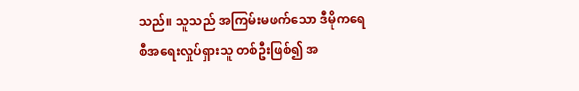သည်။ သူသည် အကြမ်းမဖက်သော ဒီမိုကရေစီအရေးလှုပ်ရှားသူ တစ်ဦးဖြစ်၍ အ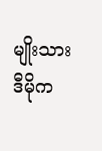မျိုးသားဒီမိုက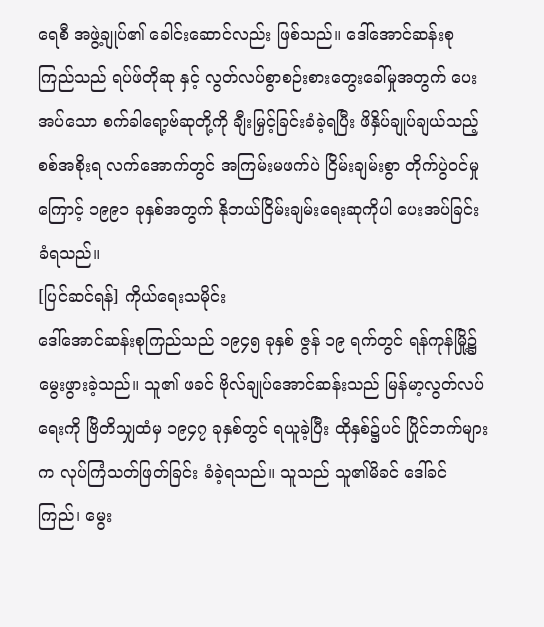ရေစီ အဖွဲ့ချုပ်၏ ခေါင်းဆောင်လည်း ဖြစ်သည်။ ဒေါ်အောင်ဆန်းစုကြည်သည် ရပ်ဖ်တိုဆု နှင့် လွတ်လပ်စွာစဉ်းစားတွေးခေါ်မှုအတွက် ပေးအပ်သော စက်ခါရော့ဗ်ဆုတို့ကို ချီးမြှင့်ခြင်းခံခဲ့ရပြီး ဖိနှိပ်ချုပ်ချယ်သည့် စစ်အစိုးရ လက်အောက်တွင် အကြမ်းမဖက်ပဲ ငြိမ်းချမ်းစွာ တိုက်ပွဲဝင်မှုကြောင့် ၁၉၉၁ ခုနှစ်အတွက် နိုဘယ်ငြိမ်းချမ်းရေးဆုကိုပါ ပေးအပ်ခြင်းခံရသည်။
[ပြင်ဆင်ရန်] ကိုယ်ရေးသမိုင်း
ဒေါ်အောင်ဆန်းစုကြည်သည် ၁၉၄၅ ခုနှစ် ဇွန် ၁၉ ရက်တွင် ရန်ကုန်မြို့၌ မွေးဖွားခဲ့သည်။ သူ၏ ဖခင် ဗိုလ်ချုပ်အောင်ဆန်းသည် မြန်မာ့လွတ်လပ်ရေးကို ဗြိတိသျှထံမှ ၁၉၄၇ ခုနှစ်တွင် ရယူခဲ့ပြီး ထိုနှစ်၌ပင် ပြိုင်ဘက်များက လုပ်ကြံသတ်ဖြတ်ခြင်း ခံခဲ့ရသည်။ သူသည် သူ၏မိခင် ဒေါ်ခင်ကြည်၊ မွေး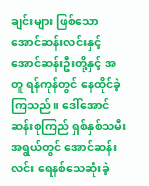ချင်းများ ဖြစ်သော အောင်ဆန်းလင်းနှင့် အောင်ဆန်းဦးတို့နှင့် အတူ ရန်ကုန်တွင် နေထိုင်ခဲ့ကြသည်။ ဒေါ်အောင်ဆန်းစုကြည် ရှစ်နှစ်သမီးအရွယ်တွင် အောင်ဆန်းလင်း ရေနစ်သေဆုံးခဲ့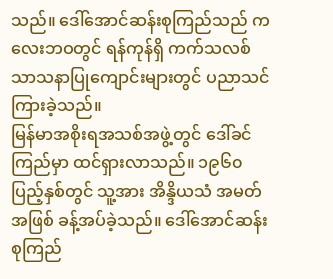သည်။ ဒေါ်အောင်ဆန်းစုကြည်သည် ကလေးဘဝတွင် ရန်ကုန်ရှိ ကက်သလစ်သာသနာပြုကျောင်းများတွင် ပညာသင်ကြားခဲ့သည်။
မြန်မာအစိုးရအသစ်အဖွဲ့တွင် ဒေါ်ခင်ကြည်မှာ ထင်ရှားလာသည်။ ၁၉၆၀ ပြည့်နှစ်တွင် သူ့အား အိန္ဒိယသံ အမတ်အဖြစ် ခန့်အပ်ခဲ့သည်။ ဒေါ်အောင်ဆန်းစုကြည်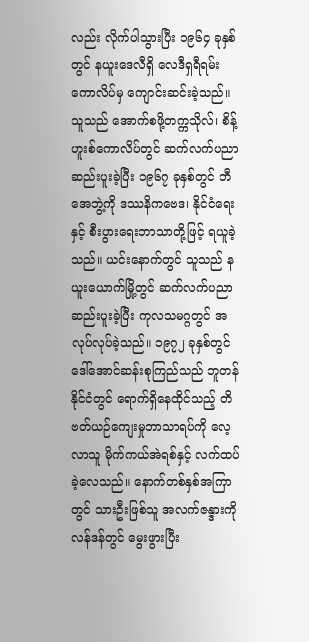လည်း လိုက်ပါသွားပြီး ၁၉၆၄ ခုနှစ်တွင် နယူးဒေလီရှိ လေဒီရှရီရမ်း ကောလိပ်မှ ကျောင်းဆင်းခဲ့သည်။ သူသည် အောက်စဖို့တက္ကသိုလ်၊ စိန့်ဟူးစ်ကောလိပ်တွင် ဆက်လက်ပညာဆည်းပူးခဲ့ပြီး ၁၉၆၇ ခုနှစ်တွင် ဘီအေဘွဲ့ကို ဒဿနိကဗေဒ၊ နိုင်ငံရေးနှင့် စီးပွားရေးဘာသာတို့ဖြင့် ရယူခဲ့သည်။ ယင်းနောက်တွင် သူသည် နယူးယောက်မြို့တွင် ဆက်လက်ပညာဆည်းပူးခဲ့ပြီး ကုလသမဂ္ဂတွင် အလုပ်လုပ်ခဲ့သည်။ ၁၉၇၂ ခုနှစ်တွင် ဒေါ်အောင်ဆန်းစုကြည်သည် ဘူတန်နိုင်ငံတွင် ရောက်ရှိနေထိုင်သည့် တိဗတ်ယဉ်ကျေးမှုဘာသာရပ်ကို လေ့လာသူ မိုက်ကယ်အဲရစ်နှင့် လက်ထပ်ခဲ့လေသည်။ နောက်တစ်နှစ်အကြာတွင် သားဦးဖြစ်သူ အလက်ဇန္ဒားကို လန်ဒန်တွင် မွေးဖွားပြီး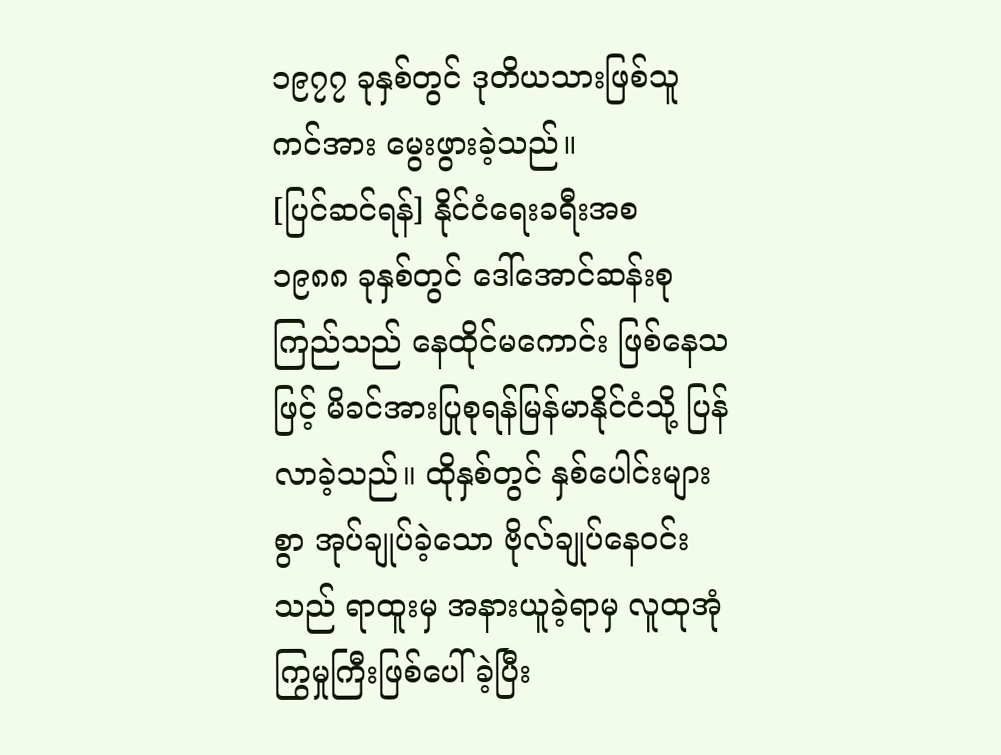၁၉၇၇ ခုနှစ်တွင် ဒုတိယသားဖြစ်သူ ကင်အား မွေးဖွားခဲ့သည်။
[ပြင်ဆင်ရန်] နိုင်ငံရေးခရီးအစ
၁၉၈၈ ခုနှစ်တွင် ဒေါ်အောင်ဆန်းစုကြည်သည် နေထိုင်မကောင်း ဖြစ်နေသဖြင့် မိခင်အားပြုစုရန်မြန်မာနိုင်ငံသို့ ပြန်လာခဲ့သည်။ ထိုနှစ်တွင် နှစ်ပေါင်းများစွာ အုပ်ချုပ်ခဲ့သော ဗိုလ်ချုပ်နေဝင်းသည် ရာထူးမှ အနားယူခဲ့ရာမှ လူထုအုံကြွမှုကြီးဖြစ်ပေါ်ခဲ့ပြီး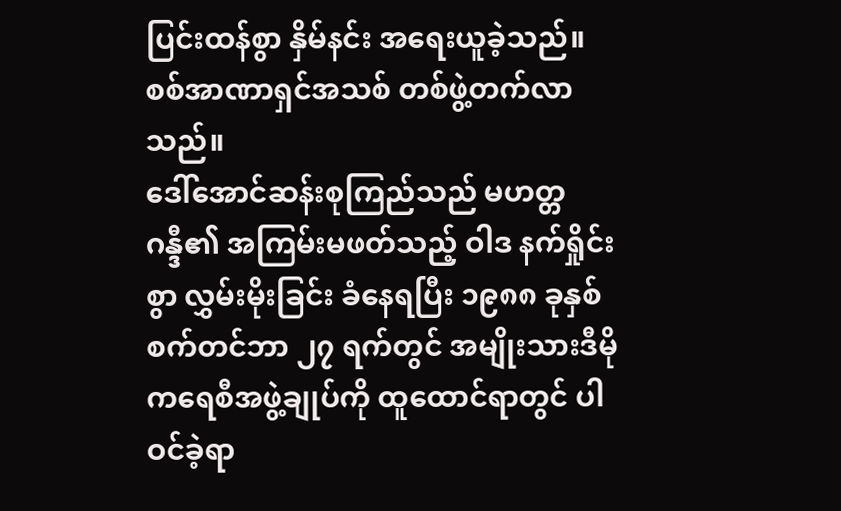ပြင်းထန်စွာ နှိမ်နင်း အရေးယူခဲ့သည်။ စစ်အာဏာရှင်အသစ် တစ်ဖွဲ့တက်လာသည်။
ဒေါ်အောင်ဆန်းစုကြည်သည် မဟတ္တဂန္ဒီ၏ အကြမ်းမဖတ်သည့် ဝါဒ နက်ရှိုင်းစွာ လွှမ်းမိုးခြင်း ခံနေရပြီး ၁၉၈၈ ခုနှစ် စက်တင်ဘာ ၂၇ ရက်တွင် အမျိုးသားဒီမိုကရေစီအဖွဲ့ချုပ်ကို ထူထောင်ရာတွင် ပါဝင်ခဲ့ရာ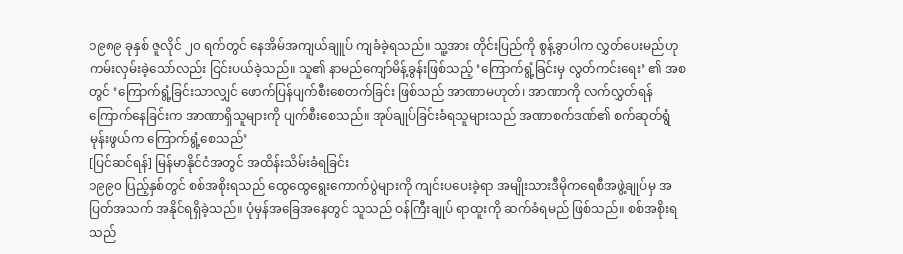၁၉၈၉ ခုနှစ် ဇူလိုင် ၂၀ ရက်တွင် နေအိမ်အကျယ်ချူပ် ကျခံခဲ့ရသည်။ သူ့အား တိုင်းပြည်ကို စွန့်ခွာပါက လွှတ်ပေးမည်ဟု ကမ်းလှမ်းခဲ့သော်လည်း ငြင်းပယ်ခဲ့သည်။ သူ၏ နာမည်ကျော်မိန့်ခွန်းဖြစ်သည့် ‘ကြောက်ရွံ့ခြင်းမှ လွတ်ကင်းရေး’ ၏ အစတွင် ‘ကြောက်ရွံ့ခြင်းသာလျှင် ဖောက်ပြန်ပျက်စီးစေတက်ခြင်း ဖြစ်သည် အာဏာမဟုတ်၊ အာဏာကို လက်လွှတ်ရန်ကြောက်နေခြင်းက အာဏာရှိသူများကို ပျက်စီးစေသည်။ အုပ်ချုပ်ခြင်းခံရသူများသည် အဏာစက်ဒဏ်၏ စက်ဆုတ်ရွံမုန်းဖွယ်က ကြောက်ရွံ့စေသည်’
[ပြင်ဆင်ရန်] မြန်မာနိုင်ငံအတွင် အထိန်းသိမ်းခံရခြင်း
၁၉၉၀ ပြည့်နှစ်တွင် စစ်အစိုးရသည် ထွေထွေရွေးကောက်ပွဲများကို ကျင်းပပေးခဲ့ရာ အမျိုးသားဒီမိုကရေစီအဖွဲ့ချုပ်မှ အပြတ်အသက် အနိုင်ရရှိခဲ့သည်။ ပုံမှန်အခြေအနေတွင် သူသည် ဝန်ကြီးချုပ် ရာထူးကို ဆက်ခံရမည် ဖြစ်သည်။ စစ်အစိုးရသည်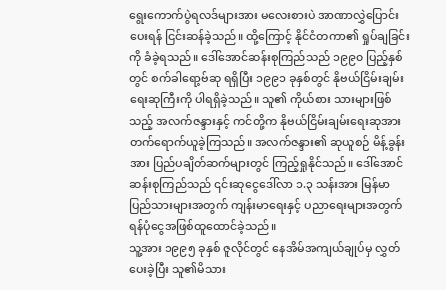ရွေးကောက်ပွဲရလဒ်များအား မလေးစားပဲ အာဏာလွှဲပြောင်းပေးရန် ငြင်းဆန်ခဲ့သည်။ ထို့ကြောင့် နိုင်ငံတကာ၏ ရှုပ်ချခြင်းကို ခံခဲ့ရသည်။ ဒေါ်အောင်ဆန်းစုကြည်သည် ၁၉၉၀ ပြည့်နှစ်တွင် စက်ခါရော့ဗ်ဆု ရရှိပြီး ၁၉၉၁ ခုနှစ်တွင် နိုဗယ်ငြိမ်းချမ်းရေးဆုကြီးကို ပါရရှိခဲ့သည်။ သူ၏ ကိုယ်စား သားများဖြစ်သည့် အလက်ဇန္ဒားနှင့် ကင်တို့က နိုဗယ်ငြိမ်းချမ်းရေးဆုအား တက်ရောက်ယူခဲ့ကြသည်။ အလက်ဇန္ဒား၏ ဆုယူစဉ် မိန့်ခွန်းအား ပြည်ပချိတ်ဆက်များတွင် ကြည့်ရှုနိုင်သည်။ ဒေါ်အောင်ဆန်းစုကြည်သည် ၎င်းဆုငွေဒေါ်လာ ၁.၃ သန်းအား မြန်မာပြည်သားများအတွက် ကျန်းမာရေးနှင့် ပညာရေးများအတွက် ရန်ပုံငွေအဖြစ်ထူထောင်ခဲ့သည်။
သူ့အား ၁၉၉၅ ခုနှစ် ဇူလိုင်တွင် နေအိမ်အကျယ်ချုပ်မှ လွှတ်ပေးခဲ့ပြီး သူ၏မိသား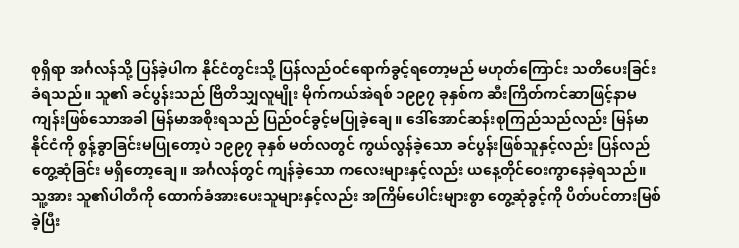စုရှိရာ အင်္ဂလန်သို့ ပြန်ခဲ့ပါက နိုင်ငံတွင်းသို့ ပြန်လည်ဝင်ရောက်ခွင့်ရတော့မည် မဟုတ်ကြောင်း သတိပေးခြင်းခံရသည်။ သူ၏ ခင်ပွန်းသည် ဗြိတိသျှလူမျိုး မိုက်ကယ်အဲရစ် ၁၉၉၇ ခုနှစ်က ဆီးကြိတ်ကင်ဆာဖြင့်နာမကျန်းဖြစ်သောအခါ မြန်မာအစိုးရသည် ပြည်ဝင်ခွင့်မပြုခဲ့ချေ။ ဒေါ်အောင်ဆန်းစုကြည်သည်လည်း မြန်မာနိုင်ငံကို စွန့်ခွာခြင်းမပြုတော့ပဲ ၁၉၉၇ ခုနှစ် မတ်လတွင် ကွယ်လွန်ခဲ့သော ခင်ပွန်းဖြစ်သူနှင့်လည်း ပြန်လည်တွေ့ဆုံခြင်း မရှိတော့ချေ။ အင်္ဂလန်တွင် ကျန်ခဲ့သော ကလေးများနှင့်လည်း ယနေ့တိုင်ဝေးကွာနေခဲ့ရသည်။
သူ့အား သူ၏ပါတီကို ထောက်ခံအားပေးသူများနှင့်လည်း အကြိမ်ပေါင်းများစွာ တွေ့ဆုံခွင့်ကို ပိတ်ပင်တားမြစ်ခဲ့ပြီး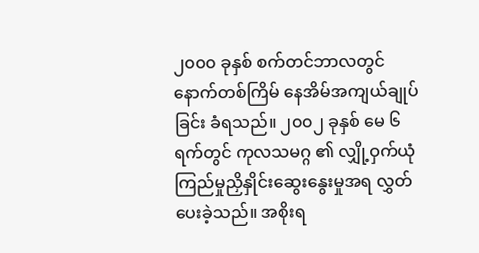၂၀၀၀ ခုနှစ် စက်တင်ဘာလတွင် နောက်တစ်ကြိမ် နေအိမ်အကျယ်ချုပ်ခြင်း ခံရသည်။ ၂၀၀၂ ခုနှစ် မေ ၆ ရက်တွင် ကုလသမဂ္ဂ ၏ လျှို့ဝှက်ယုံကြည်မှုညှိနှိုင်းဆွေးနွေးမှုအရ လွှတ်ပေးခဲ့သည်။ အစိုးရ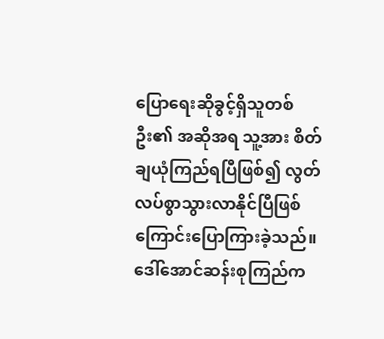ပြောရေးဆိုခွင့်ရှိသူတစ်ဦး၏ အဆိုအရ သူ့အား စိတ်ချယုံကြည်ရပြီဖြစ်၍ လွတ်လပ်စွာသွားလာနိုင်ပြီဖြစ်ကြောင်းပြောကြားခဲ့သည်။ ဒေါ်အောင်ဆန်းစုကြည်က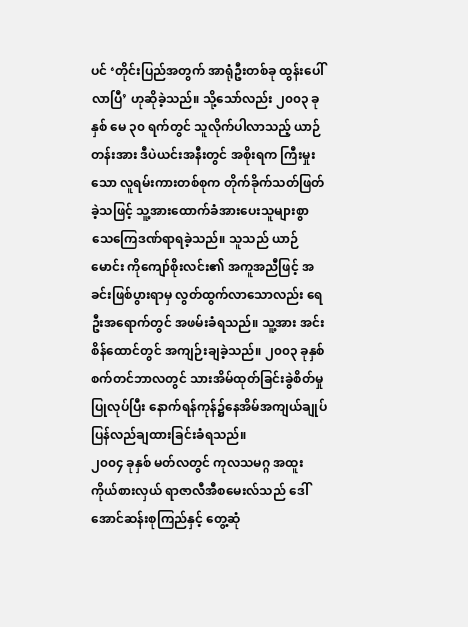ပင် ‘တိုင်းပြည်အတွက် အာရုံဦးတစ်ခု ထွန်းပေါ်လာပြီ’ ဟုဆိုခဲ့သည်။ သို့သော်လည်း ၂၀၀၃ ခုနှစ် မေ ၃၀ ရက်တွင် သူလိုက်ပါလာသည့် ယာဉ်တန်းအား ဒီပဲယင်းအနီးတွင် အစိုးရက ကြီးမှုးသော လူရမ်းကားတစ်စုက တိုက်ခိုက်သတ်ဖြတ်ခဲ့သဖြင့် သူ့အားထောက်ခံအားပေးသူများစွာ သေကြေဒဏ်ရာရခဲ့သည်။ သူသည် ယာဉ်မောင်း ကိုကျော်စိုးလင်း၏ အကူအညီဖြင့် အခင်းဖြစ်ပွားရာမှ လွတ်ထွက်လာသောလည်း ရေဦးအရောက်တွင် အဖမ်းခံရသည်။ သူ့အား အင်းစိန်ထောင်တွင် အကျဉ်းချခဲ့သည်။ ၂၀၀၃ ခုနှစ် စက်တင်ဘာလတွင် သားအိမ်ထုတ်ခြင်းခွဲစိတ်မှုပြုလုပ်ပြီး နောက်ရန်ကုန်၌နေအိမ်အကျယ်ချုပ် ပြန်လည်ချထားခြင်းခံရသည်။
၂၀၀၄ ခုနှစ် မတ်လတွင် ကုလသမဂ္ဂ အထူးကိုယ်စားလှယ် ရာဇာလီအီစမေးလ်သည် ဒေါ်အောင်ဆန်းစုကြည်နှင့် တွေ့ဆုံ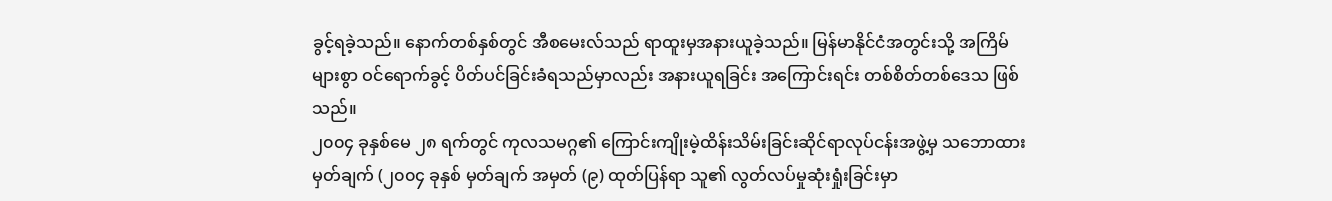ခွင့်ရခဲ့သည်။ နောက်တစ်နှစ်တွင် အီစမေးလ်သည် ရာထူးမှအနားယူခဲ့သည်။ မြန်မာနိုင်ငံအတွင်းသို့ အကြိမ်များစွာ ဝင်ရောက်ခွင့် ပိတ်ပင်ခြင်းခံရသည်မှာလည်း အနားယူရခြင်း အကြောင်းရင်း တစ်စိတ်တစ်ဒေသ ဖြစ်သည်။
၂၀၀၄ ခုနှစ်မေ ၂၈ ရက်တွင် ကုလသမဂ္ဂ၏ ကြောင်းကျိုးမဲ့ထိန်းသိမ်းခြင်းဆိုင်ရာလုပ်ငန်းအဖွဲ့မှ သဘောထားမှတ်ချက် (၂၀၀၄ ခုနှစ် မှတ်ချက် အမှတ် (၉) ထုတ်ပြန်ရာ သူ၏ လွတ်လပ်မှုဆုံးရှုံးခြင်းမှာ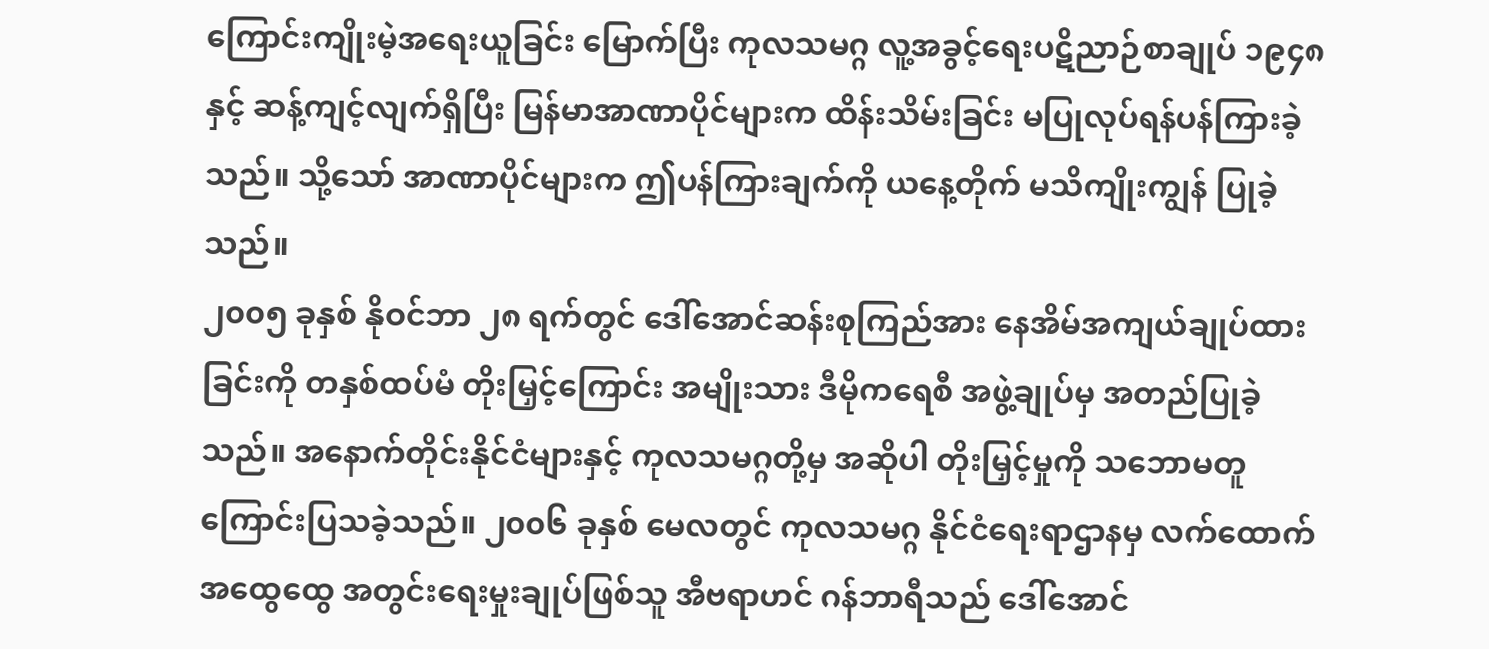ကြောင်းကျိုးမဲ့အရေးယူခြင်း မြောက်ပြီး ကုလသမဂ္ဂ လူ့အခွင့်ရေးပဋိညာဉ်စာချုပ် ၁၉၄၈ နှင့် ဆန့်ကျင့်လျက်ရှိပြီး မြန်မာအာဏာပိုင်များက ထိန်းသိမ်းခြင်း မပြုလုပ်ရန်ပန်ကြားခဲ့သည်။ သို့သော် အာဏာပိုင်များက ဤပန်ကြားချက်ကို ယနေ့တိုက် မသိကျိုးကျွန် ပြုခဲ့သည်။
၂၀၀၅ ခုနှစ် နိုဝင်ဘာ ၂၈ ရက်တွင် ဒေါ်အောင်ဆန်းစုကြည်အား နေအိမ်အကျယ်ချုပ်ထားခြင်းကို တနှစ်ထပ်မံ တိုးမြှင့်ကြောင်း အမျိုးသား ဒီမိုကရေစီ အဖွဲ့ချုပ်မှ အတည်ပြုခဲ့သည်။ အနောက်တိုင်းနိုင်ငံများနှင့် ကုလသမဂ္ဂတို့မှ အဆိုပါ တိုးမြှင့်မှုကို သဘောမတူကြောင်းပြသခဲ့သည်။ ၂၀၀၆ ခုနှစ် မေလတွင် ကုလသမဂ္ဂ နိုင်ငံရေးရာဌာနမှ လက်ထောက်အထွေထွေ အတွင်းရေးမှုးချုပ်ဖြစ်သူ အီဗရာဟင် ဂန်ဘာရီသည် ဒေါ်အောင်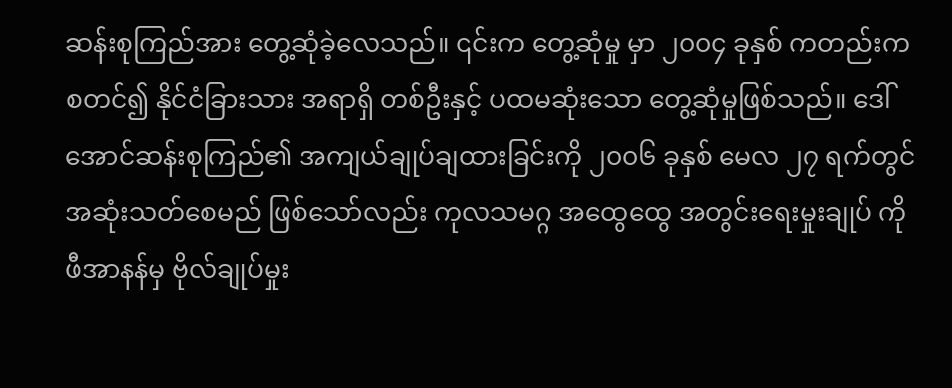ဆန်းစုကြည်အား တွေ့ဆုံခဲ့လေသည်။ ၎င်းက တွေ့ဆုံမှု မှာ ၂၀၀၄ ခုနှစ် ကတည်းက စတင်၍ နိုင်ငံခြားသား အရာရှိ တစ်ဦးနှင့် ပထမဆုံးသော တွေ့ဆုံမှုဖြစ်သည်။ ဒေါ်အောင်ဆန်းစုကြည်၏ အကျယ်ချုပ်ချထားခြင်းကို ၂၀၀၆ ခုနှစ် မေလ ၂၇ ရက်တွင် အဆုံးသတ်စေမည် ဖြစ်သော်လည်း ကုလသမဂ္ဂ အထွေထွေ အတွင်းရေးမှုးချုပ် ကိုဖီအာနန်မှ ဗိုလ်ချုပ်မှုး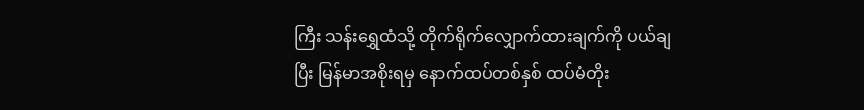ကြီး သန်းရွှေထံသို့ တိုက်ရိုက်လျှောက်ထားချက်ကို ပယ်ချပြီး မြန်မာအစိုးရမှ နောက်ထပ်တစ်နှစ် ထပ်မံတိုး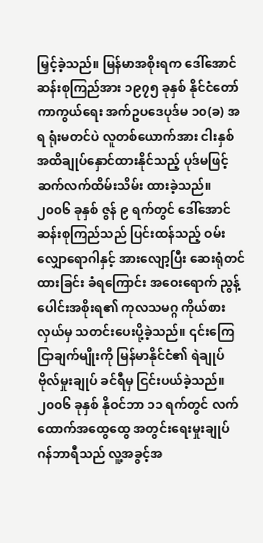မြှင့်ခဲ့သည်။ မြန်မာအစိုးရက ဒေါ်အောင်ဆန်းစုကြည်အား ၁၉၇၅ ခုနှစ် နိုင်ငံတော်ကာကွယ်ရေး အက်ဥပဒေပုဒ်မ ၁၀(ခ) အရ ရုံးမတင်ပဲ လူတစ်ယောက်အား ငါးနှစ် အထိချုပ်နှောင်ထားနိုင်သည့် ပုဒ်မဖြင့် ဆက်လက်ထိမ်းသိမ်း ထားခဲ့သည်။
၂၀၀၆ ခုနှစ် ဇွန် ၉ ရက်တွင် ဒေါ်အောင်ဆန်းစုကြည်သည် ပြင်းထန်သည့် ဝမ်းလျှောရောဂါနှင့် အားလျော့ပြီး ဆေးရုံတင်ထားခြင်း ခံရကြောင်း အဝေးရောက် ညွန့်ပေါင်းအစိုးရ၏ ကုလသမဂ္ဂ ကိုယ်စားလှယ်မှ သတင်းပေးပို့ခဲ့သည်။ ၎င်းကြေငြာချက်မျိုးကို မြန်မာနိုင်ငံ၏ ရဲချုပ် ဗိုလ်မှုးချုပ် ခင်ရီမှ ငြင်းပယ်ခဲ့သည်။
၂၀၀၆ ခုနှစ် နိုဝင်ဘာ ၁၁ ရက်တွင် လက်ထောက်အထွေထွေ အတွင်းရေးမှုးချုပ် ဂန်ဘာရီသည် လူ့အခွင့်အ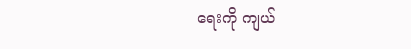ရေးကို ကျယ်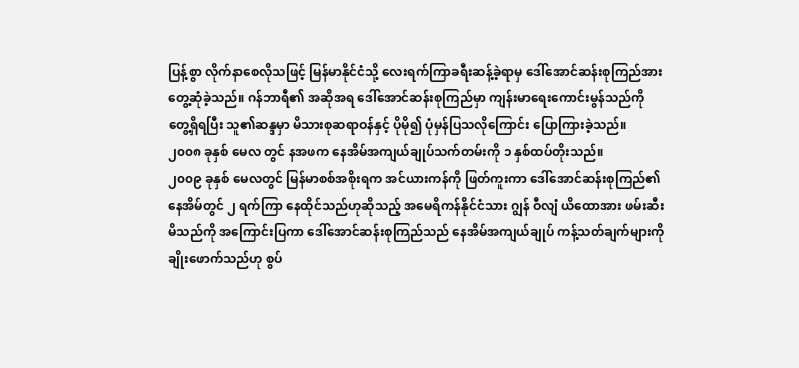ပြန့်စွာ လိုက်နာစေလိုသဖြင့် မြန်မာနိုင်ငံသို့ လေးရက်ကြာခရီးဆန့်ခဲ့ရာမှ ဒေါ်အောင်ဆန်းစုကြည်အား တွေ့ဆုံခဲ့သည်။ ဂန်ဘာရီ၏ အဆိုအရ ဒေါ်အောင်ဆန်းစုကြည်မှာ ကျန်းမာရေးကောင်းမွန်သည်ကို တွေ့ရှိရပြီး သူ၏ဆန္ဒမှာ မိသားစုဆရာဝန်နှင့် ပိုမို၍ ပုံမှန်ပြသလိုကြောင်း ပြောကြားခဲ့သည်။
၂၀၀၈ ခုနှစ် မေလ တွင် နအဖက နေအိမ်အကျယ်ချုပ်သက်တမ်းကို ၁ နှစ်ထပ်တိုးသည်။
၂၀၀၉ ခုနှစ် မေလတွင် မြန်မာစစ်အစိုးရက အင်ယားကန်ကို ဖြတ်ကူးကာ ဒေါ်အောင်ဆန်းစုကြည်၏ နေအိမ်တွင် ၂ ရက်ကြာ နေထိုင်သည်ဟုဆိုသည့် အမေရိကန်နိုင်ငံသား ဂျွန် ဝီလျံ ယိထောအား ဖမ်းဆီးမိသည်ကို အကြောင်းပြကာ ဒေါ်အောင်ဆန်းစုကြည်သည် နေအိမ်အကျယ်ချုပ် ကန့်သတ်ချက်များကို ချိုးဖောက်သည်ဟု စွပ်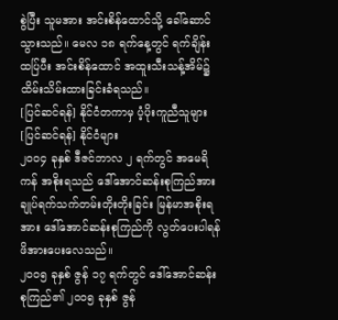စွဲပြီး သူမအား အင်းစိန်ထောင်သို့ ခေါ်ဆောင်သွားသည်။ မေလ ၁၈ ရက်နေ့တွင် ရက်ချိန်းထပ်ြပီး အင်းစိန်ထောင် အထူးသီးသန့်အိမ်၌ ထိမ်းသိမ်းထားခြင်းခံရသည်။
[ပြင်ဆင်ရန်] နိုင်ငံတကာမှ ပံ့ပိုးကူညီသူများ
[ပြင်ဆင်ရန်] နိုင်ငံများ
၂၀၀၄ ခုနှစ် ဒီဇင်ဘာလ ၂ ရက်တွင် အမေရိကန် အစိုးရသည် ဒေါ်အောင်ဆန်းစုကြည်အား ချုပ်ရက်သက်တမ်းတိုးတိုးခြင်း မြန်မာအစိုးရအား ဒေါ်အောင်ဆန်းစုကြည်ကို လွတ်ပေးပါရန် ဖိအားပေးလေသည်။
၂၀၀၅ ခုနှစ် ဇွန် ၁၇ ရက်တွင် ဒေါ်အောင်ဆန်းစုကြည်၏ ၂၀၀၅ ခုနှစ် ဇွန်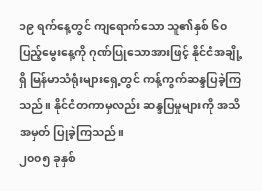၁၉ ရက်နေ့တွင် ကျရောက်သော သူ၏နှစ် ၆၀ ပြည့်မွေးနေ့ကို ဂုဏ်ပြုသောအားဖြင့် နိုင်ငံအချို့ရှိ မြန်မာသံရုံးများရှေ့တွင် ကန့်ကွက်ဆန္ဒပြခဲ့ကြသည်။ နိုင်ငံတကာမှလည်း ဆန္ဒပြမှုများကို အသိအမှတ် ပြုခဲ့ကြသည်။
၂၀၀၅ ခုနှစ်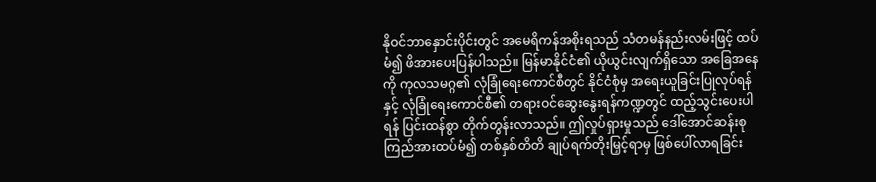နိုဝင်ဘာနှောင်းပိုင်းတွင် အမေရိကန်အစိုးရသည် သံတမန်နည်းလမ်းဖြင့် ထပ်မံ၍ ဖိအားပေးပြန်ပါသည်။ မြန်မာနိုင်ငံ၏ ယိုယွင်းလျက်ရှိသော အခြေအနေကို ကုလသမဂ္ဂ၏ လုံခြုံရေးကောင်စီတွင် နိုင်ငံစုံမှ အရေးယူခြင်းပြုလုပ်ရန်နှင့် လုံခြုံရေးကောင်စီ၏ တရားဝင်ဆွေးနွေးရန်ကဏ္ဍတွင် ထည့်သွင်းပေးပါရန် ပြင်းထန်စွာ တိုက်တွန်းလာသည်။ ဤလှုပ်ရှားမှုသည် ဒေါ်အောင်ဆန်းစုကြည်အားထပ်မံ၍ တစ်နှစ်တိတိ ချုပ်ရက်တိုးမြှင့်ရာမှ ဖြစ်ပေါ်လာရခြင်း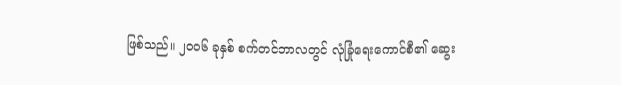ဖြစ်သည်။ ၂၀၀၆ ခုနှစ် စက်တင်ဘာလတွင် လုံခြုံရေးကောင်စီ၏ ဆွေး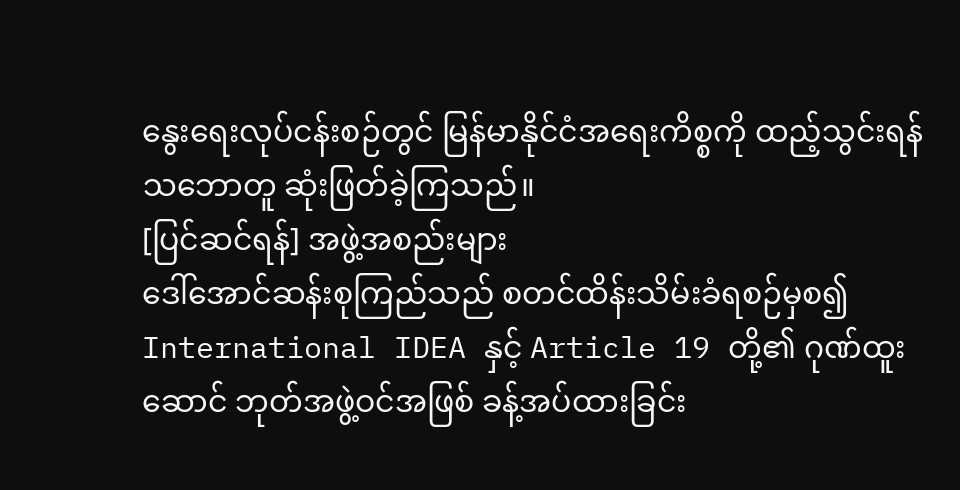နွေးရေးလုပ်ငန်းစဉ်တွင် မြန်မာနိုင်ငံအရေးကိစ္စကို ထည့်သွင်းရန်သဘောတူ ဆုံးဖြတ်ခဲ့ကြသည်။
[ပြင်ဆင်ရန်] အဖွဲ့အစည်းများ
ဒေါ်အောင်ဆန်းစုကြည်သည် စတင်ထိန်းသိမ်းခံရစဉ်မှစ၍ International IDEA နှင့် Article 19 တို့၏ ဂုဏ်ထူးဆောင် ဘုတ်အဖွဲ့ဝင်အဖြစ် ခန့်အပ်ထားခြင်း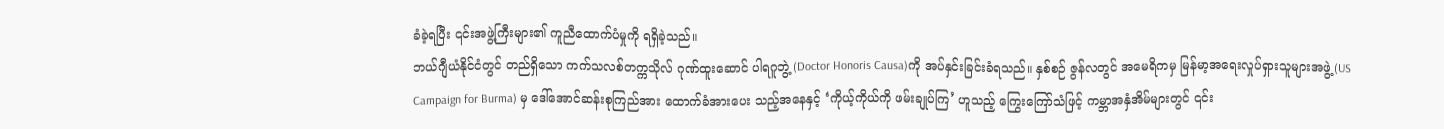ခံခဲ့ရပြီး ၎င်းအဖွဲ့ကြီးများ၏ ကူညီထောက်ပံမှုကို ရရှိခဲ့သည်။
ဘယ်ဂျီယံနိုင်ငံတွင် တည်ရှိသော ကက်သလစ်တက္ကသိုလ် ဂုဏ်ထူးဆောင် ပါရဂူဘွဲ့ (Doctor Honoris Causa)ကို အပ်နှင်းခြင်းခံရသည်။ နှစ်စဉ် ဇွန်လတွင် အမေရိကမှ မြန်မာ့အရေးလှုပ်ရှားသူများအဖွဲ့ (US Campaign for Burma) မှ ဒေါ်အောင်ဆန်းစုကြည်အား ထောက်ခံအားပေး သည့်အနေနှင့် ‘ကိုယ့်ကိုယ်ကို ဖမ်းချုပ်ကြ’ ဟူသည့် ကြွေးကြော်သံဖြင့် ကမ္ဘာအနှံအိမ်များတွင် ၎င်း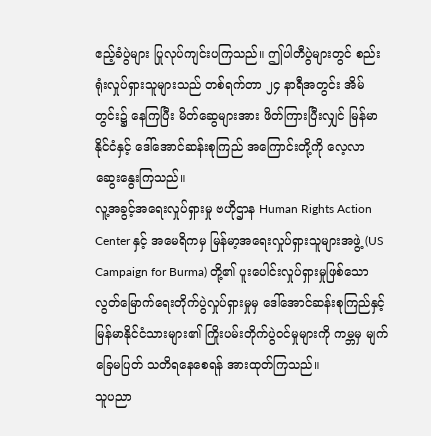ဧည့်ခံပွဲများ ပြုလုပ်ကျင်းပကြသည်။ ဤပါတီပွဲများတွင် စည်းရုံးလှုပ်ရှားသူများသည် တစ်ရက်တာ ၂၄ နာရီအတွင်း အိမ်တွင်း၌ နေကြပြီး မိတ်ဆွေများအား ဖိတ်ကြားပြီးလျှင် မြန်မာနိုင်ငံနှင့် ဒေါ်အောင်ဆန်းစုကြည် အကြောင်းတို့ကို လေ့လာဆွေးနွေးကြသည်။
လူ့အခွင့်အရေးလှုပ်ရှားမှု ဗဟိုဌာန Human Rights Action Center နှင့် အမေရိကမှ မြန်မာ့အရေးလှုပ်ရှားသူများအဖွဲ့ (US Campaign for Burma) တို့၏ ပူးပေါင်းလှုပ်ရှားမှုဖြစ်သော လွတ်မြောက်ရေးတိုက်ပွဲလှုပ်ရှားမှုမှ ဒေါ်အောင်ဆန်းစုကြည်နှင့် မြန်မာနိုင်ငံသားများ၏ ကြိုးပမ်းတိုက်ပွဲဝင်မှုများကို ကမ္ဘမှ မျက်ခြေမပြတ် သတိရနေစေရန် အားထုတ်ကြသည်။
သူပညာ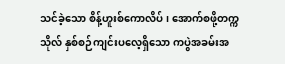သင်ခဲ့သော စိန့်ဟူးစ်ကောလိပ်၊ အောက်စဖို့တက္ကသိုလ် နှစ်စဉ်ကျင်းပလေ့ရှိသော ကပွဲအခမ်းအ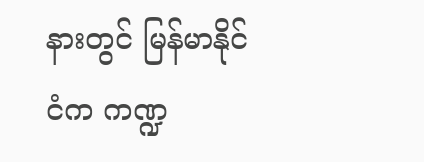နားတွင် မြန်မာနိုင်ငံက ကဏ္ဍ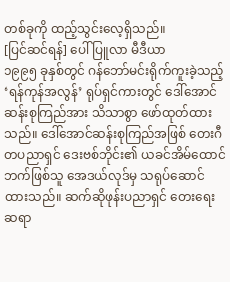တစ်ခုကို ထည့်သွင်းလေ့ရှိသည်။
[ပြင်ဆင်ရန်] ပေါ်ပြူလာ မီဒီယာ
၁၉၉၅ ခုနှစ်တွင် ဂန်ဘော်မင်းရိုက်ကူးခဲ့သည့် ‘ရန်ကုန်အလွန်’ ရုပ်ရှင်ကားတွင် ဒေါ်အောင်ဆန်းစုကြည်အား သိသာစွာ ဖော်ထုတ်ထားသည်။ ဒေါ်အောင်ဆန်းစုကြည်အဖြစ် တေးဂီတပညာရှင် ဒေးဗစ်ဘိုင်း၏ ယခင်အိမ်ထောင်ဘက်ဖြစ်သူ အေဒယ်လုဒ်မှ သရုပ်ဆောင်ထားသည်။ ဆက်ဆိုဖုန်းပညာရှင် တေးရေးဆရာ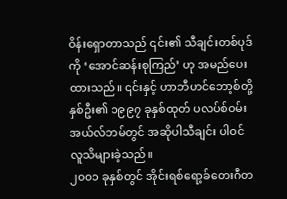ဝိန်းရှောတာသည် ၎င်း၏ သီချင်းတစ်ပုဒ်ကို ‘အောင်ဆန်းစုကြည်’ ဟု အမည်ပေးထားသည်။ ၎င်းနှင့် ဟာဘီဟင်ဘော့စ်တို့ နှစ်ဦး၏ ၁၉၉၇ ခုနှစ်ထုတ် ပလပ်စ်ဝမ်းအယ်လ်ဘမ်တွင် အဆိုပါသီချင်း ပါဝင် လူသိများခဲ့သည်။
၂၀၀၁ ခုနှစ်တွင် အိုင်းရစ်ရော့ခ်တေးဂီတ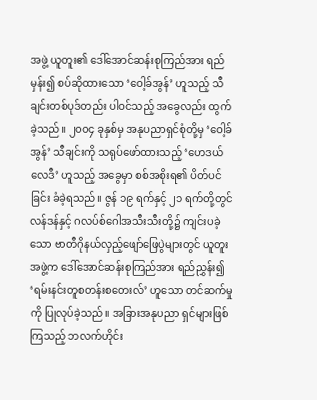အဖွဲ့ ယူတူး၏ ဒေါ်အောင်ဆန်းစုကြည်အား ရည်မှန်း၍ စပ်ဆိုထားသော ‘ဝေါ့ခ်အွန်’ ဟူသည့် သီချင်းတစ်ပုဒ်တည်း ပါဝင်သည့် အခွေလည်း ထွက်ခဲ့သည်။ ၂၀၀၄ ခုနှစ်မှ အနုပညာရှင်စုံတို့မှ ‘ဝေါ့ခ်အွန်’ သီချင်းကို သရုပ်ဖော်ထားသည့် ‘ဟေဒယ်လေဒီ’ ဟူသည့် အခွေမှာ စစ်အစိုးရ၏ ပိတ်ပင်ခြင်း ခံခဲ့ရသည်။ ဇွန် ၁၉ ရက်နှင့် ၂၁ ရက်တို့တွင် လန်ဒန်နှင့် ဂလပ်စ်ဂေါအသီးသီးတို့၌ ကျင်းပခဲ့သော ဗာတီဂိုနယ်လှည့်ဖျော်ဖြေပွဲများတွင် ယူတူးအဖွဲ့က ဒေါ်အောင်ဆန်းစုကြည်အား ရည်ညွှန်း၍ ‘ရမ်းနင်းတူစတန်းစတေးလ်’ ဟူသော တင်ဆက်မှုကို ပြုလုပ်ခဲ့သည်။ အခြားအနုပညာ ရှင်များဖြစ်ကြသည့် ဘလက်ဟိုင်း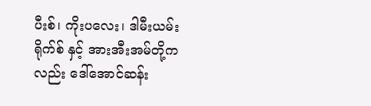ပီးစ်၊ ကိုးပလေး၊ ဒါမီးယမ်းရိုက်စ် နှင့် အားအီးအမ်တို့ကလည်း ဒေါ်အောင်ဆန်း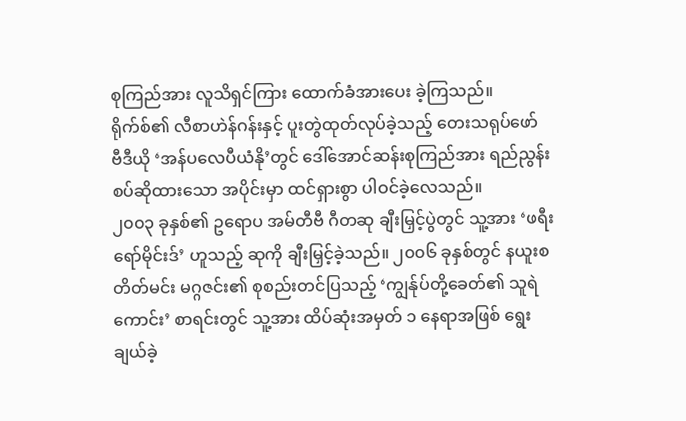စုကြည်အား လူသိရှင်ကြား ထောက်ခံအားပေး ခဲ့ကြသည်။
ရိုက်စ်၏ လီစာဟဲန်ဂန်းနှင့် ပူးတွဲထုတ်လုပ်ခဲ့သည့် တေးသရုပ်ဖော် ဗီဒီယို ‘အန်ပလေပီယံနို’တွင် ဒေါ်အောင်ဆန်းစုကြည်အား ရည်ညွန်းစပ်ဆိုထားသော အပိုင်းမှာ ထင်ရှားစွာ ပါဝင်ခဲ့လေသည်။
၂၀၀၃ ခုနှစ်၏ ဥရောပ အမ်တီဗီ ဂီတဆု ချီးမြှင့်ပွဲတွင် သူ့အား ‘ဖရီးရော်မိုင်းဒ်’ ဟူသည့် ဆုကို ချီးမြှင့်ခဲ့သည်။ ၂၀၀၆ ခုနှစ်တွင် နယူးစတိတ်မင်း မဂ္ဂဇင်း၏ စုစည်းတင်ပြသည့် ‘ကျွန်ုပ်တို့ခေတ်၏ သူရဲကောင်း’ စာရင်းတွင် သူ့အား ထိပ်ဆုံးအမှတ် ၁ နေရာအဖြစ် ရွေးချယ်ခဲ့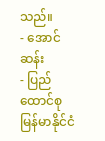သည်။
- အောင်ဆန်း
- ပြည်ထောင်စု မြန်မာနိုင်ငံ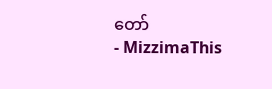တော်
- MizzimaThis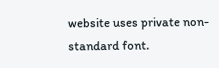website uses private non-standard font.